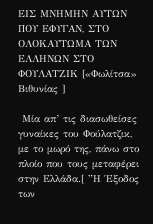ΕΙΣ ΜΝΗΜΗΝ ΑΥΤΩΝ ΠΟΥ ΕΦΥΓΑΝ, ΣΤΟ ΟΛΟΚΑΥΤΩΜΑ ΤΩΝ ΕΛΛΗΝΩΝ ΣΤΟ ΦΟΥΛΑΤΖΙΚ [«Φωλίτσα» Βιθυνίας ]

 Μία απ’ τις διασωθείσες γυναίκες του Φούλατζικ, με το μωρό της, πάνω στο πλοίο που τους μεταφέρει στην Ελλάδα.[ ”Η Έξοδος των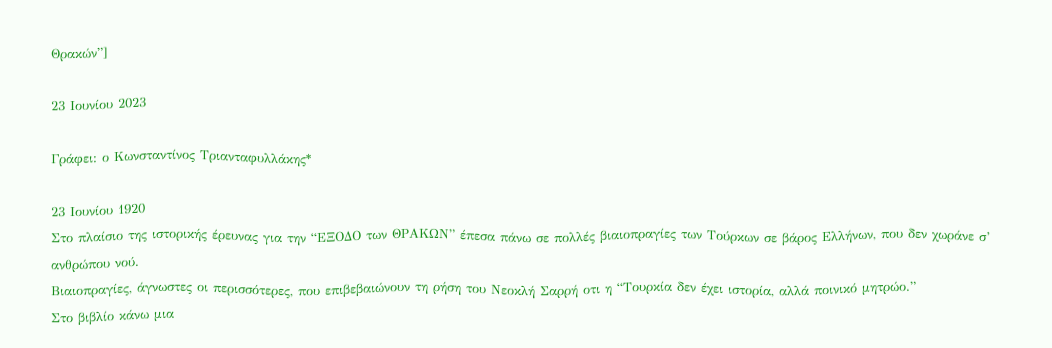Θρακών”]

23 Ιουνίου 2023

Γράφει: ο Κωνσταντίνος Τριανταφυλλάκης*

23 Ιουνίου 1920
Στο πλαίσιο της ιστορικής έρευνας για την “ΕΞΟΔΟ των ΘΡΑΚΩΝ” έπεσα πάνω σε πολλές βιαιοπραγίες των Τούρκων σε βάρος Ελλήνων, που δεν χωράνε σ’ ανθρώπου νού.
Βιαιοπραγίες, άγνωστες οι περισσότερες, που επιβεβαιώνουν τη ρήση του Νεοκλή Σαρρή οτι η “Τουρκία δεν έχει ιστορία, αλλά ποινικό μητρώο.”
Στο βιβλίο κάνω μια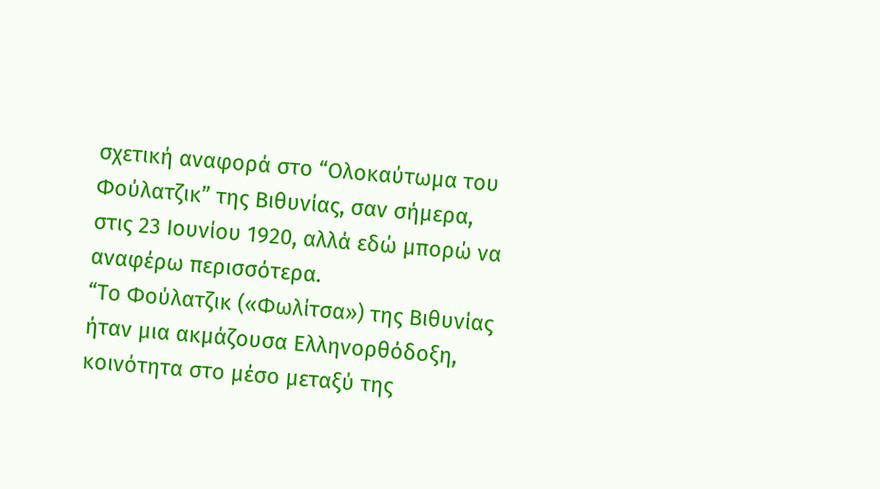σχετική αναφορά στο “Ολοκαύτωμα του Φούλατζικ” της Βιθυνίας, σαν σήμερα, στις 23 Ιουνίου 1920, αλλά εδώ μπορώ να αναφέρω περισσότερα.
“Το Φούλατζικ («Φωλίτσα») της Βιθυνίας ήταν μια ακμάζουσα Ελληνορθόδοξη, κοινότητα στο μέσο μεταξύ της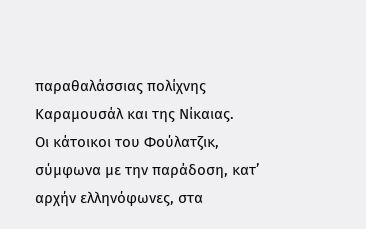παραθαλάσσιας πολίχνης Καραμουσάλ και της Νίκαιας.
Οι κάτοικοι του Φούλατζικ, σύμφωνα με την παράδοση, κατ’ αρχήν ελληνόφωνες, στα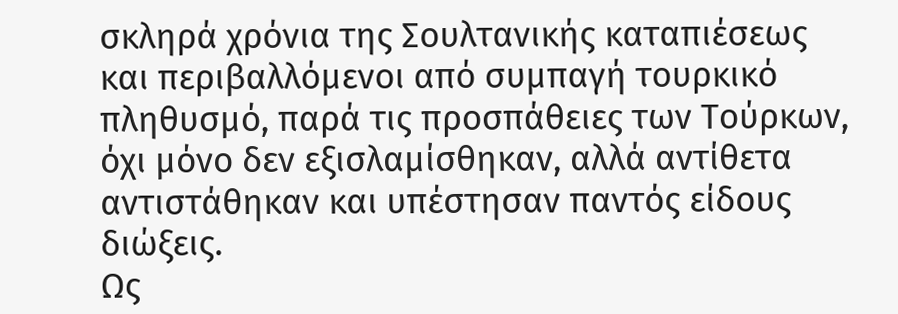σκληρά χρόνια της Σουλτανικής καταπιέσεως και περιβαλλόμενοι από συμπαγή τουρκικό πληθυσμό, παρά τις προσπάθειες των Τούρκων, όχι μόνο δεν εξισλαμίσθηκαν, αλλά αντίθετα αντιστάθηκαν και υπέστησαν παντός είδους διώξεις.
Ως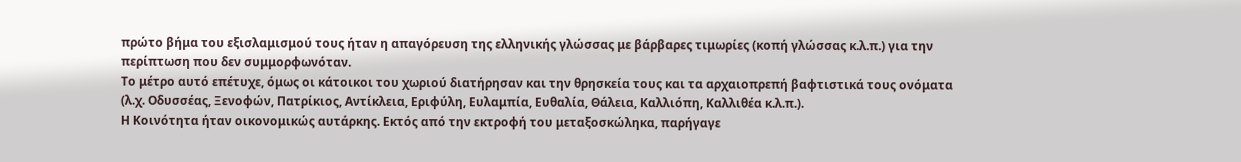πρώτο βήμα του εξισλαμισμού τους ήταν η απαγόρευση της ελληνικής γλώσσας με βάρβαρες τιμωρίες (κοπή γλώσσας κ.λ.π.) για την περίπτωση που δεν συμμορφωνόταν.
Το μέτρο αυτό επέτυχε, όμως οι κάτοικοι του χωριού διατήρησαν και την θρησκεία τους και τα αρχαιοπρεπή βαφτιστικά τους ονόματα (λ.χ. Οδυσσέας, Ξενοφών, Πατρίκιος, Αντίκλεια, Εριφύλη, Ευλαμπία, Ευθαλία, Θάλεια, Καλλιόπη, Καλλιθέα κ.λ.π.).
Η Κοινότητα ήταν οικονομικώς αυτάρκης. Εκτός από την εκτροφή του μεταξοσκώληκα, παρήγαγε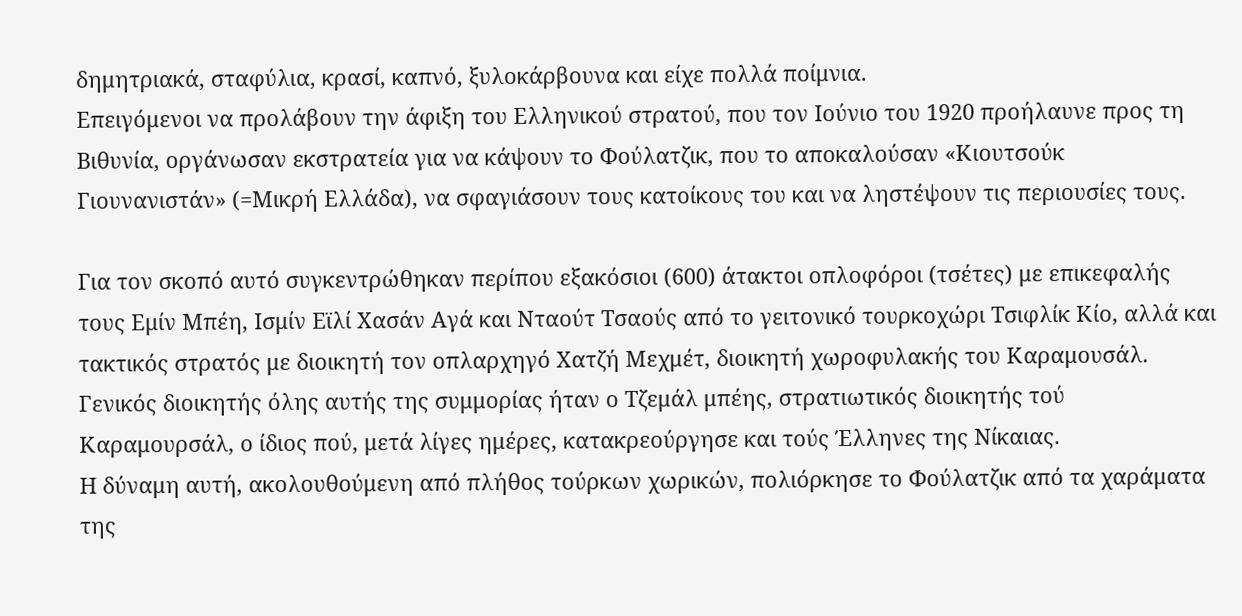δημητριακά, σταφύλια, κρασί, καπνό, ξυλοκάρβουνα και είχε πολλά ποίμνια.
Επειγόμενοι να προλάβουν την άφιξη του Ελληνικού στρατού, που τον Ιούνιο του 1920 προήλαυνε προς τη Βιθυνία, οργάνωσαν εκστρατεία για να κάψουν το Φούλατζικ, που το αποκαλούσαν «Κιουτσούκ Γιουνανιστάν» (=Μικρή Ελλάδα), να σφαγιάσουν τους κατοίκους του και να ληστέψουν τις περιουσίες τους.

Για τον σκοπό αυτό συγκεντρώθηκαν περίπου εξακόσιοι (600) άτακτοι οπλοφόροι (τσέτες) με επικεφαλής τους Εμίν Μπέη, Ισμίν Εϊλί Χασάν Αγά και Νταούτ Τσαούς από το γειτονικό τουρκοχώρι Τσιφλίκ Κίο, αλλά και τακτικός στρατός με διοικητή τον οπλαρχηγό Χατζή Μεχμέτ, διοικητή χωροφυλακής του Καραμουσάλ.
Γενικός διοικητής όλης αυτής της συμμορίας ήταν ο Τζεμάλ μπέης, στρατιωτικός διοικητής τού Καραμουρσάλ, ο ίδιος πού, μετά λίγες ημέρες, κατακρεούργησε και τούς Έλληνες της Νίκαιας.
Η δύναμη αυτή, ακολουθούμενη από πλήθος τούρκων χωρικών, πολιόρκησε το Φούλατζικ από τα χαράματα της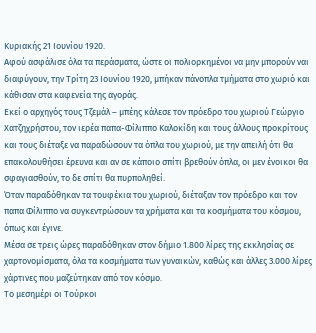Κυριακής 21 Ιουνίου 1920.
Αφού ασφάλισε όλα τα περάσματα, ώστε οι πολιορκημένοι να μην μπορούν ναι διαφύγουν, την Τρίτη 23 Ιουνίου 1920, μπήκαν πάνοπλα τμήματα στο χωριό και κάθισαν στα καφενεία της αγοράς.
Εκεί ο αρχηγός τους Τζεμάλ – μπέης κάλεσε τον πρόεδρο του χωριού Γεώργιο Χατζηχρήστου, τον ιερέα παπα-Φίλιππο Καλοκίδη και τους άλλους προκρίτους και τους διέταξε να παραδώσουν τα όπλα του χωριού, με την απειλή ότι θα επακολουθήσει έρευνα και αν σε κάποιο σπίτι βρεθούν όπλα, οι μεν ένοικοι θα σφαγιασθούν, το δε σπίτι θα πυρποληθεί.
Όταν παραδόθηκαν τα τουφέκια του χωριού, διέταξαν τον πρόεδρο και τον παπα Φίλιππο να συγκεντρώσουν τα χρήματα και τα κοσμήματα του κόσμου, όπως και έγινε.
Μέσα σε τρεις ώρες παραδόθηκαν στον δήμιο 1.800 λίρες της εκκλησίας σε χαρτονομίσματα, όλα τα κοσμήματα των γυναικών, καθώς και άλλες 3.000 λίρες χάρτινες που μαζεύτηκαν από τον κόσμο.
Το μεσημέρι οι Τούρκοι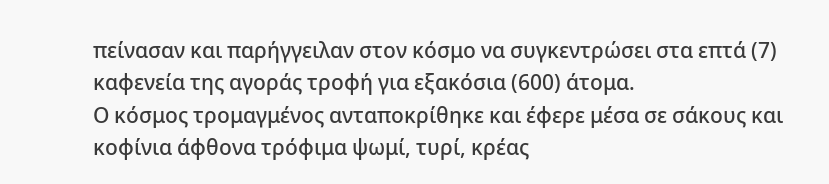πείνασαν και παρήγγειλαν στον κόσμο να συγκεντρώσει στα επτά (7) καφενεία της αγοράς τροφή για εξακόσια (600) άτομα.
Ο κόσμος τρομαγμένος ανταποκρίθηκε και έφερε μέσα σε σάκους και κοφίνια άφθονα τρόφιμα ψωμί, τυρί, κρέας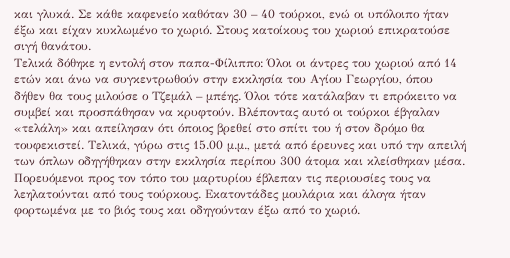και γλυκά. Σε κάθε καφενείο καθόταν 30 – 40 τούρκοι, ενώ οι υπόλοιπο ήταν έξω και είχαν κυκλωμένο το χωριό. Στους κατοίκους του χωριού επικρατούσε σιγή θανάτου.
Τελικά δόθηκε η εντολή στον παπα-Φίλιππο: Όλοι οι άντρες του χωριού από 14 ετών και άνω να συγκεντρωθούν στην εκκλησία του Αγίου Γεωργίου, όπου δήθεν θα τους μιλούσε ο Τζεμάλ – μπέης. Όλοι τότε κατάλαβαν τι επρόκειτο να συμβεί και προσπάθησαν να κρυφτούν. Βλέποντας αυτό οι τούρκοι έβγαλαν «τελάλη» και απείλησαν ότι όποιος βρεθεί στο σπίτι του ή στον δρόμο θα τουφεκιστεί. Τελικά, γύρω στις 15.00 μ.μ., μετά από έρευνες και υπό την απειλή των όπλων οδηγήθηκαν στην εκκλησία περίπου 300 άτομα και κλείσθηκαν μέσα. Πορευόμενοι προς τον τόπο του μαρτυρίου έβλεπαν τις περιουσίες τους να λεηλατούνται από τους τούρκους. Εκατοντάδες μουλάρια και άλογα ήταν φορτωμένα με το βιός τους και οδηγούνταν έξω από το χωριό.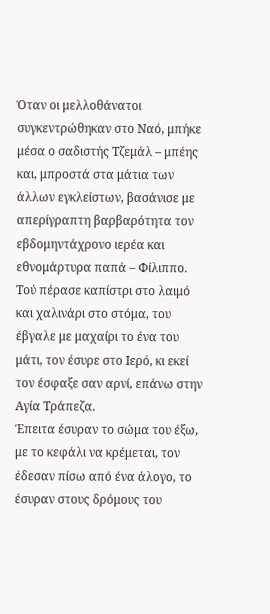Όταν οι μελλοθάνατοι συγκεντρώθηκαν στο Ναό, μπήκε μέσα ο σαδιστής Τζεμάλ – μπέης και, μπροστά στα μάτια των άλλων εγκλείστων, βασάνισε με απερίγραπτη βαρβαρότητα τον εβδομηντάχρονο ιερέα και εθνομάρτυρα παπά – Φίλιππο. Τού πέρασε καπίστρι στο λαιμό και χαλινάρι στο στόμα, του έβγαλε με μαχαίρι το ένα του μάτι, τον έσυρε στο Ιερό, κι εκεί τον έσφαξε σαν αρνί, επάνω στην Αγία Τράπεζα.
Έπειτα έσυραν το σώμα του έξω, με το κεφάλι να κρέμεται, τον έδεσαν πίσω από ένα άλογο, το έσυραν στους δρόμους του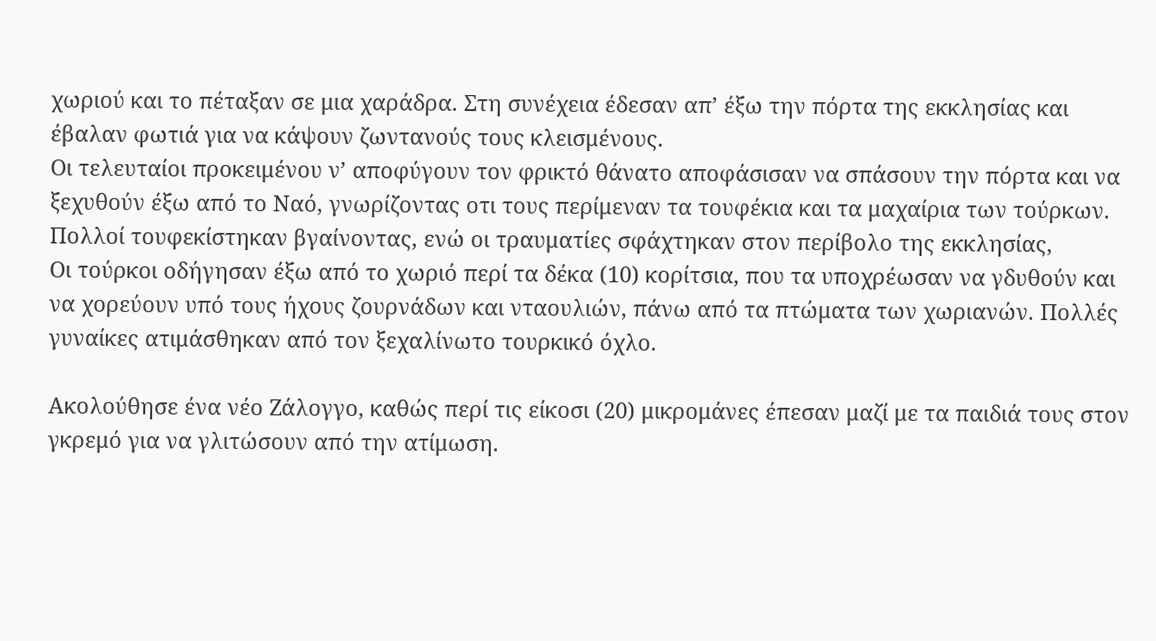χωριού και το πέταξαν σε μια χαράδρα. Στη συνέχεια έδεσαν απ’ έξω την πόρτα της εκκλησίας και έβαλαν φωτιά για να κάψουν ζωντανούς τους κλεισμένους.
Οι τελευταίοι προκειμένου ν’ αποφύγουν τον φρικτό θάνατο αποφάσισαν να σπάσουν την πόρτα και να ξεχυθούν έξω από το Ναό, γνωρίζοντας οτι τους περίμεναν τα τουφέκια και τα μαχαίρια των τούρκων.
Πολλοί τουφεκίστηκαν βγαίνοντας, ενώ οι τραυματίες σφάχτηκαν στον περίβολο της εκκλησίας,
Οι τούρκοι οδήγησαν έξω από το χωριό περί τα δέκα (10) κορίτσια, που τα υποχρέωσαν να γδυθούν και να χορεύουν υπό τους ήχους ζουρνάδων και νταουλιών, πάνω από τα πτώματα των χωριανών. Πολλές γυναίκες ατιμάσθηκαν από τον ξεχαλίνωτο τουρκικό όχλο.

Ακολούθησε ένα νέο Ζάλογγο, καθώς περί τις είκοσι (20) μικρομάνες έπεσαν μαζί με τα παιδιά τους στον γκρεμό για να γλιτώσουν από την ατίμωση.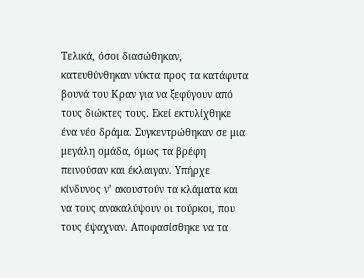Τελικά, όσοι διασώθηκαν, κατευθύνθηκαν νύκτα προς τα κατάφυτα βουνά του Κραν για να ξεφύγουν από τους διώκτες τους. Εκεί εκτυλίχθηκε ένα νέο δράμα. Συγκεντρώθηκαν σε μια μεγάλη ομάδα, όμως τα βρέφη πεινούσαν και έκλαιγαν. Υπήρχε κίνδυνος ν’ ακουστούν τα κλάματα και να τους ανακαλύψουν οι τούρκοι, που τους έψαχναν. Αποφασίσθηκε να τα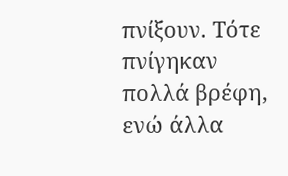πνίξουν. Τότε πνίγηκαν πολλά βρέφη, ενώ άλλα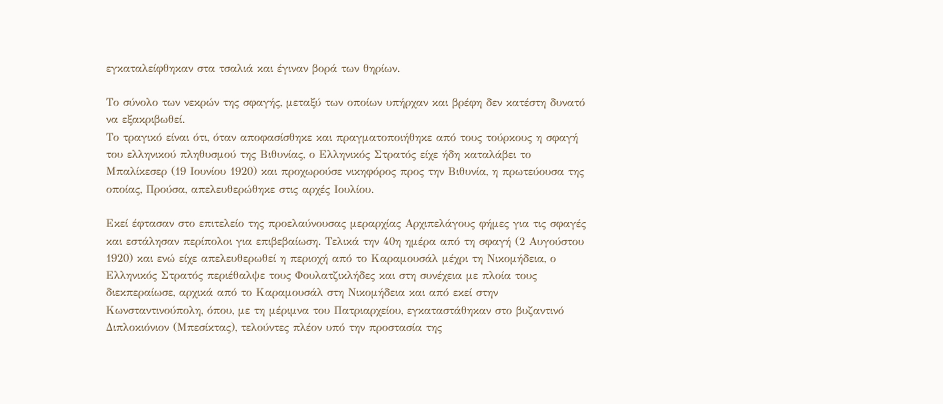εγκαταλείφθηκαν στα τσαλιά και έγιναν βορά των θηρίων.

Το σύνολο των νεκρών της σφαγής, μεταξύ των οποίων υπήρχαν και βρέφη δεν κατέστη δυνατό να εξακριβωθεί.
Το τραγικό είναι ότι, όταν αποφασίσθηκε και πραγματοποιήθηκε από τους τούρκους η σφαγή του ελληνικού πληθυσμού της Βιθυνίας, ο Ελληνικός Στρατός είχε ήδη καταλάβει το Μπαλίκεσερ (19 Ιουνίου 1920) και προχωρούσε νικηφόρος προς την Βιθυνία, η πρωτεύουσα της οποίας, Προύσα, απελευθερώθηκε στις αρχές Ιουλίου.

Εκεί έφτασαν στο επιτελείο της προελαύνουσας μεραρχίας Αρχιπελάγους φήμες για τις σφαγές και εστάλησαν περίπολοι για επιβεβαίωση. Τελικά την 40η ημέρα από τη σφαγή (2 Αυγούστου 1920) και ενώ είχε απελευθερωθεί η περιοχή από το Καραμουσάλ μέχρι τη Νικομήδεια, ο Ελληνικός Στρατός περιέθαλψε τους Φουλατζικλήδες και στη συνέχεια με πλοία τους διεκπεραίωσε, αρχικά από το Καραμουσάλ στη Νικομήδεια και από εκεί στην Κωνσταντινούπολη, όπου, με τη μέριμνα του Πατριαρχείου, εγκαταστάθηκαν στο βυζαντινό Διπλοκιόνιον (Μπεσίκτας), τελούντες πλέον υπό την προστασία της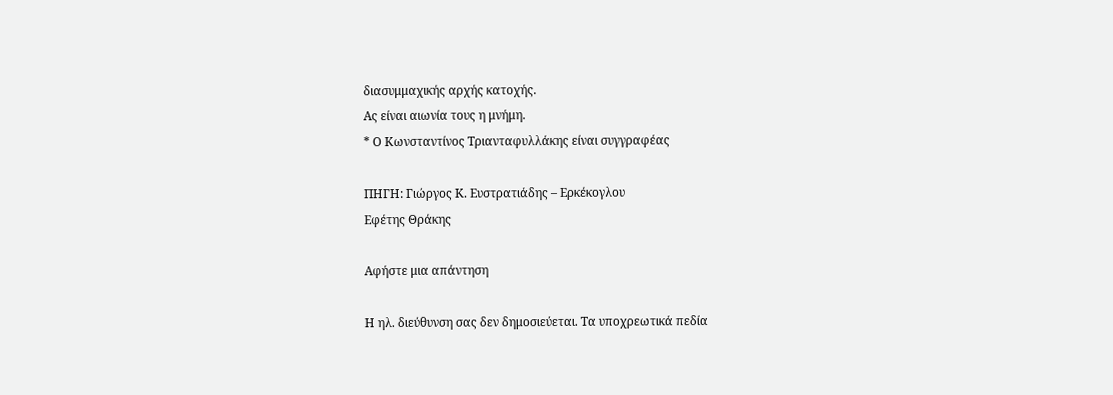διασυμμαχικής αρχής κατοχής.
Ας είναι αιωνία τους η μνήμη.
* Ο Κωνσταντίνος Τριανταφυλλάκης είναι συγγραφέας

ΠΗΓΗ: Γιώργος Κ. Ευστρατιάδης – Ερκέκογλου
Εφέτης Θράκης

Αφήστε μια απάντηση

Η ηλ. διεύθυνση σας δεν δημοσιεύεται. Τα υποχρεωτικά πεδία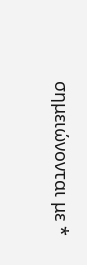σημειώνονται με *